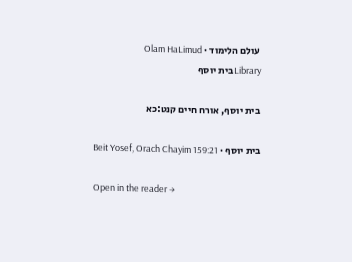עולם הלימוד · Olam HaLimud
Libraryבית יוסף

בית יוסף, אורח חיים קנט:כא

בית יוסף · Beit Yosef, Orach Chayim 159:21

Open in the reader →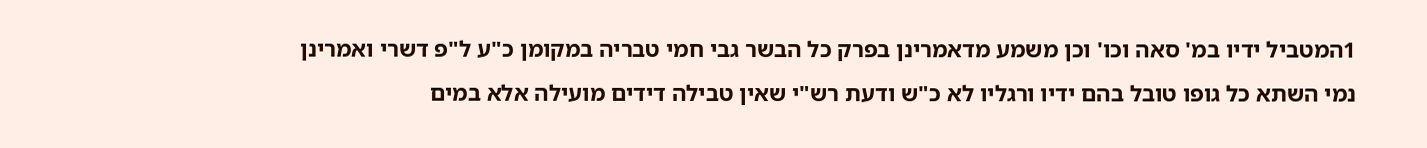1המטביל ידיו במ' סאה וכו' וכן משמע מדאמרינן בפרק כל הבשר גבי חמי טבריה במקומן כ"ע ל"פ דשרי ואמרינן נמי השתא כל גופו טובל בהם ידיו ורגליו לא כ"ש ודעת רש"י שאין טבילה דידים מועילה אלא במים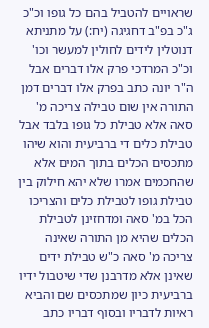שראויים להטביל בהם כל גופו וכ"כ ג"כ בפ"ב דחגיגה (יח:) על מתניתא דנוטלין לידים לחולין למעשר וכו' וכ"כ המרדכי פרק אלו דברים אבל ה"ר יונה כתב בפרק אלו דברים דמן התורה אין שום טבילה צריכה מ' סאה אלא טבילת כל גופו בלבד אבל טבילת כלים די ברביעית והוא שיהו מתכסים הכלים בתוך המים אלא שהחכמים אמרו שלא יהא חילוק בין טבילת גופו לטבילת כלים והצריכו הכל במ' סאה ומדחזינן לטבילת הכלים שהיא מן התורה שאינה צריכה מ' סאה כ"ש טבילת ידים שאינן אלא מדרבנן שדי שיטבול ידיו ברביעית כיון שמתכסים שם והביא ראיות לדבריו ובסוף דבריו כתב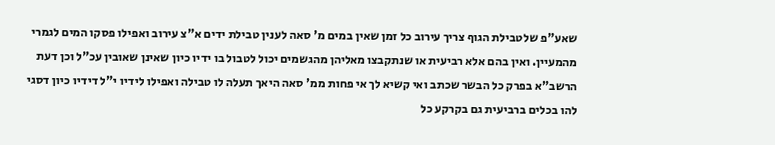שאע"פ שלטבילת הגוף צריך עירוב כל זמן שאין במים מ' סאה לענין טבילת ידים א"צ עירוב ואפילו פסקו המים לגמרי מהמעיין. ואין בהם אלא רביעית או שנתקבצו מאליהן מהגשמים יכול לטבול בו ידיו כיון שאינן שאובין עכ"ל וכן דעת הרשב"א בפרק כל הבשר שכתב ואי קשיא לך אי פחות ממ' סאה היאך תעלה לו טבילה ואפילו לידיו י"ל דידיו כיון דסגי להו בכלים ברביעית גם בקרקע כל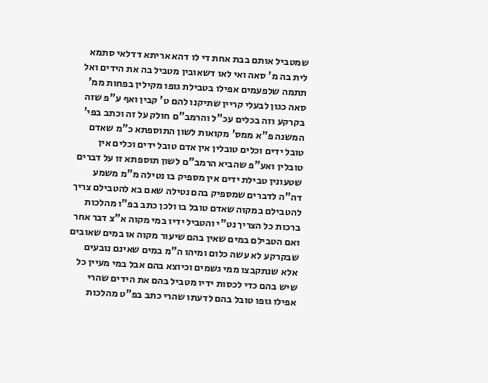שמטביל אותם בבת אחת די לו דהא אריתא דדלאי סתמא לית בה מ' סאה ואי לאו דשאובין מטביל בה את הידים ואל תתמה שלפעמים אפילו בטבילת גופו מקילין בפחות ממ' סאה כגון לבעלי קריין שתיקנו להם ט' קבין ואף ע"פ שזה בקרקע וזה בכלים עכ"ל והרמב"ם חולק על זה וכתב בפי' המשנה פ"א ממס' מקואות לשון התוספתא כ"מ שאדם טובל ידים וכלים טובלין אין אדם טובל ידים וכלים אין טובלין ואע"פ שהביא הרמב"ם לשון תוספתא זו על דברים שטעונין טבילת ידים אין מספיק בו נטילה מ"מ משמע דה"ה לדברים שמספיק בהם נטילה שאם בא להטבילם צריך להטבילם במקוה שאדם טובל בו ולכן כתב בפ"ו מהלכות ברכות כל הצריך נט"י והטביל ידיו במי מקוה א"צ דבר אחר ואם הטבילם במים שאין בהם שיעור מקוה או במים שאובים שבקרקע לא עשה כלום ומיהו ה"מ במים שאינם נובעים אלא שנתקבצו ממי גשמים וכיוצא בהם אבל במי מעיין כל שיש בהם כדי לכסות ידיו מטביל בהם את הידים שהרי אפילו גופו טובל בהם לדעתו שהרי כתב בפ"ט מהלכות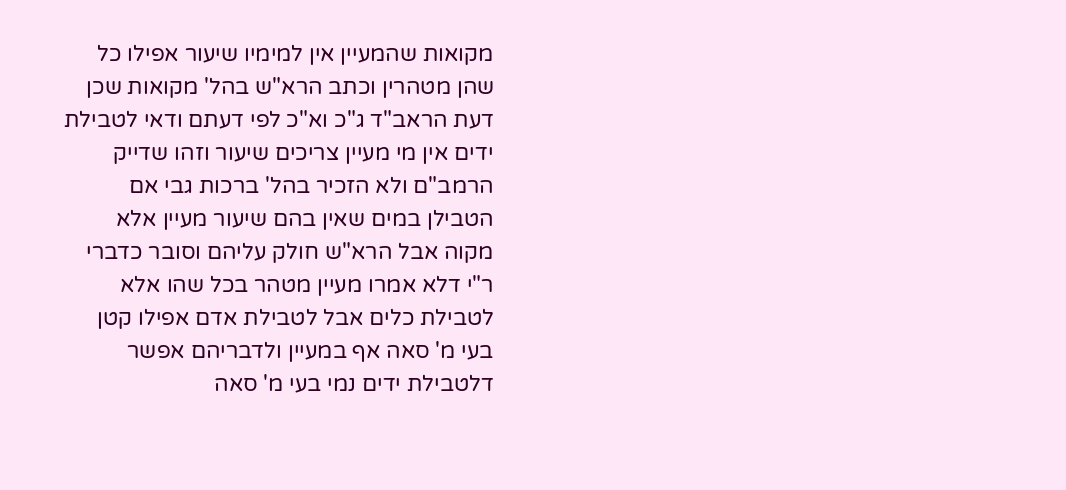מקואות שהמעיין אין למימיו שיעור אפילו כל שהן מטהרין וכתב הרא"ש בהל' מקואות שכן דעת הראב"ד ג"כ וא"כ לפי דעתם ודאי לטבילת ידים אין מי מעיין צריכים שיעור וזהו שדייק הרמב"ם ולא הזכיר בהל' ברכות גבי אם הטבילן במים שאין בהם שיעור מעיין אלא מקוה אבל הרא"ש חולק עליהם וסובר כדברי ר"י דלא אמרו מעיין מטהר בכל שהו אלא לטבילת כלים אבל לטבילת אדם אפילו קטן בעי מ' סאה אף במעיין ולדבריהם אפשר דלטבילת ידים נמי בעי מ' סאה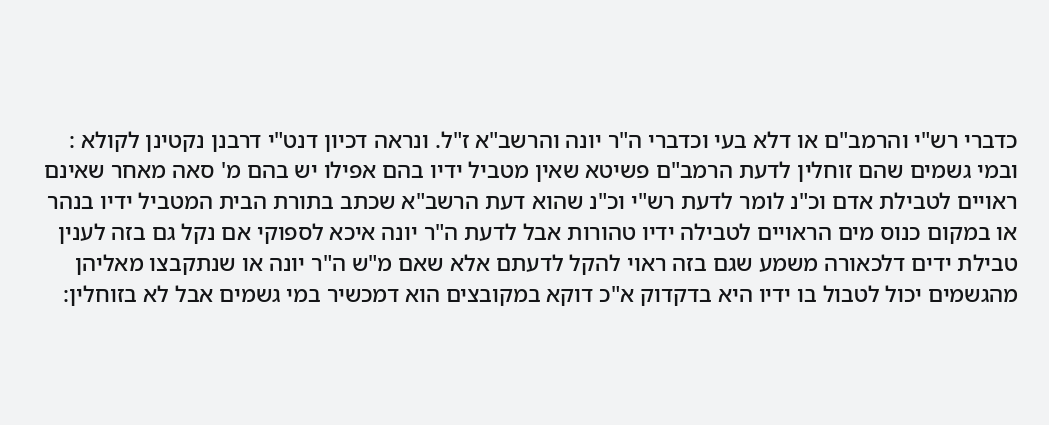כדברי רש"י והרמב"ם או דלא בעי וכדברי ה"ר יונה והרשב"א ז"ל. ונראה דכיון דנט"י דרבנן נקטינן לקולא : ובמי גשמים שהם זוחלין לדעת הרמב"ם פשיטא שאין מטביל ידיו בהם אפילו יש בהם מ' סאה מאחר שאינם ראויים לטבילת אדם וכ"נ לומר לדעת רש"י וכ"נ שהוא דעת הרשב"א שכתב בתורת הבית המטביל ידיו בנהר או במקום כנוס מים הראויים לטבילה ידיו טהורות אבל לדעת ה"ר יונה איכא לספוקי אם נקל גם בזה לענין טבילת ידים דלכאורה משמע שגם בזה ראוי להקל לדעתם אלא שאם מ"ש ה"ר יונה או שנתקבצו מאליהן מהגשמים יכול לטבול בו ידיו היא בדקדוק א"כ דוקא במקובצים הוא דמכשיר במי גשמים אבל לא בזוחלין: